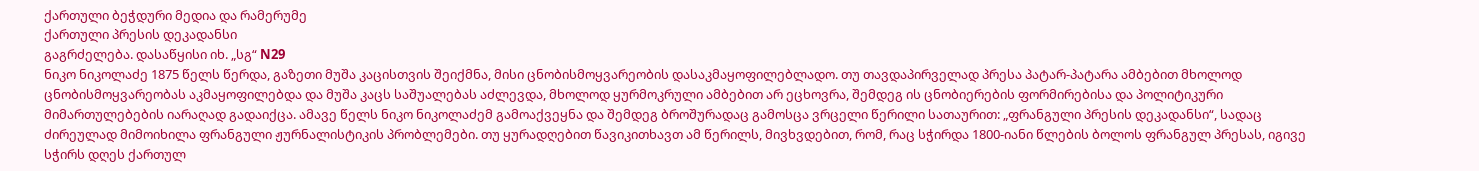ქართული ბეჭდური მედია და რამერუმე
ქართული პრესის დეკადანსი
გაგრძელება. დასაწყისი იხ. „სგ“ N29
ნიკო ნიკოლაძე 1875 წელს წერდა, გაზეთი მუშა კაცისთვის შეიქმნა, მისი ცნობისმოყვარეობის დასაკმაყოფილებლადო. თუ თავდაპირველად პრესა პატარ-პატარა ამბებით მხოლოდ ცნობისმოყვარეობას აკმაყოფილებდა და მუშა კაცს საშუალებას აძლევდა, მხოლოდ ყურმოკრული ამბებით არ ეცხოვრა, შემდეგ ის ცნობიერების ფორმირებისა და პოლიტიკური მიმართულებების იარაღად გადაიქცა. ამავე წელს ნიკო ნიკოლაძემ გამოაქვეყნა და შემდეგ ბროშურადაც გამოსცა ვრცელი წერილი სათაურით: „ფრანგული პრესის დეკადანსი“, სადაც ძირეულად მიმოიხილა ფრანგული ჟურნალისტიკის პრობლემები. თუ ყურადღებით წავიკითხავთ ამ წერილს, მივხვდებით, რომ, რაც სჭირდა 1800-იანი წლების ბოლოს ფრანგულ პრესას, იგივე სჭირს დღეს ქართულ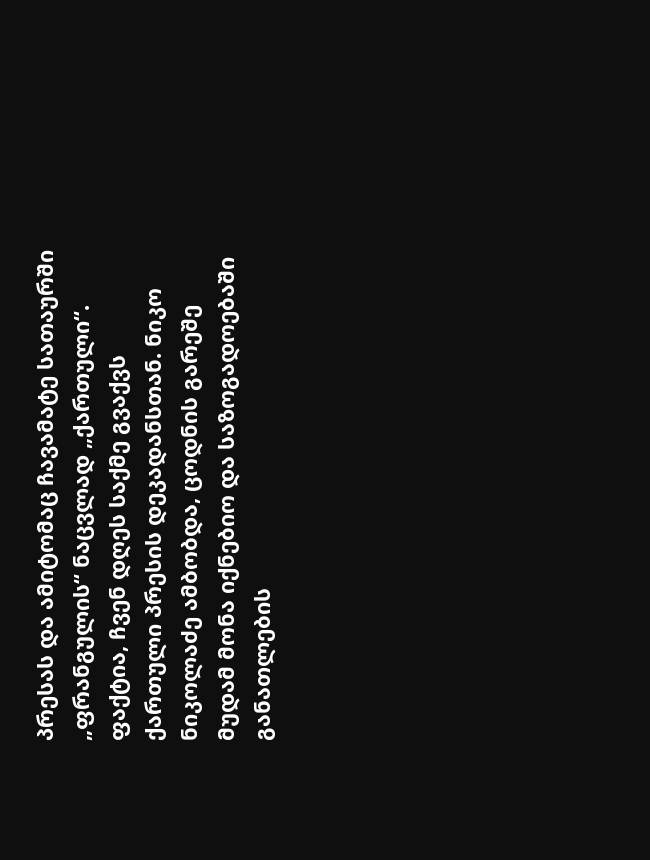პრესას და ამიტომაც ჩავამატე სათაურში „ფრანგულის“ ნაცვლად „ქართული“. ფაქტია, ჩვენ დღეს საქმე გვაქვს ქართული პრესის დეკადანსთან. ნიკო ნიკოლაძე ამბობდა, ცოდნის გარეშე მუდამ მონა იქნებიო და საზოგადოებაში განათლების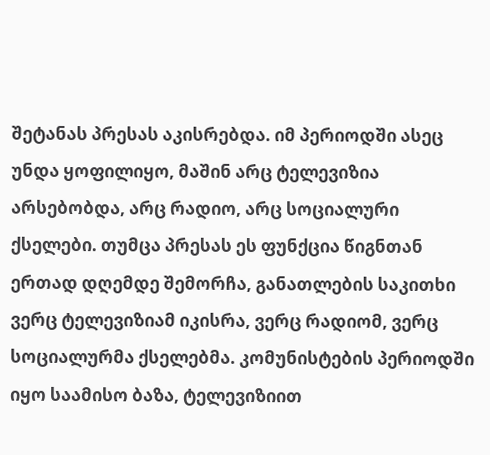შეტანას პრესას აკისრებდა. იმ პერიოდში ასეც უნდა ყოფილიყო, მაშინ არც ტელევიზია არსებობდა, არც რადიო, არც სოციალური ქსელები. თუმცა პრესას ეს ფუნქცია წიგნთან ერთად დღემდე შემორჩა, განათლების საკითხი ვერც ტელევიზიამ იკისრა, ვერც რადიომ, ვერც სოციალურმა ქსელებმა. კომუნისტების პერიოდში იყო საამისო ბაზა, ტელევიზიით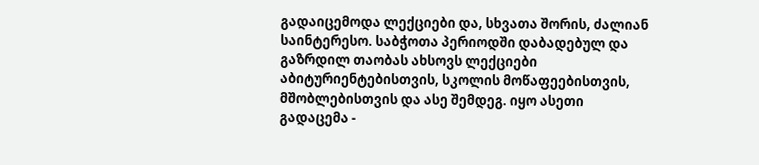გადაიცემოდა ლექციები და, სხვათა შორის, ძალიან საინტერესო. საბჭოთა პერიოდში დაბადებულ და გაზრდილ თაობას ახსოვს ლექციები აბიტურიენტებისთვის, სკოლის მოწაფეებისთვის, მშობლებისთვის და ასე შემდეგ. იყო ასეთი გადაცემა -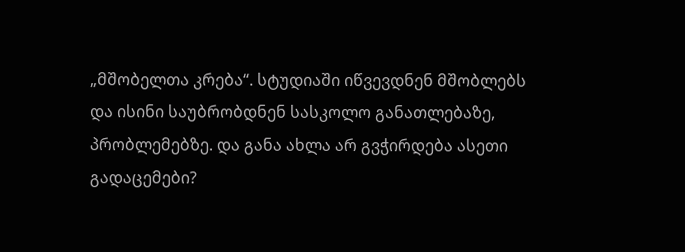„მშობელთა კრება“. სტუდიაში იწვევდნენ მშობლებს და ისინი საუბრობდნენ სასკოლო განათლებაზე, პრობლემებზე. და განა ახლა არ გვჭირდება ასეთი გადაცემები?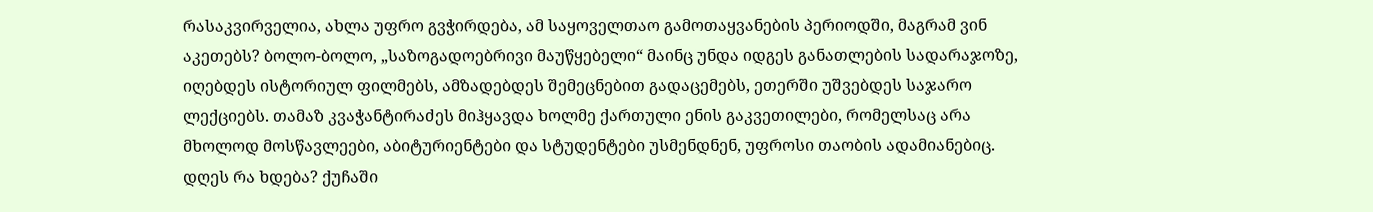რასაკვირველია, ახლა უფრო გვჭირდება, ამ საყოველთაო გამოთაყვანების პერიოდში, მაგრამ ვინ აკეთებს? ბოლო-ბოლო, „საზოგადოებრივი მაუწყებელი“ მაინც უნდა იდგეს განათლების სადარაჯოზე, იღებდეს ისტორიულ ფილმებს, ამზადებდეს შემეცნებით გადაცემებს, ეთერში უშვებდეს საჯარო ლექციებს. თამაზ კვაჭანტირაძეს მიჰყავდა ხოლმე ქართული ენის გაკვეთილები, რომელსაც არა მხოლოდ მოსწავლეები, აბიტურიენტები და სტუდენტები უსმენდნენ, უფროსი თაობის ადამიანებიც. დღეს რა ხდება? ქუჩაში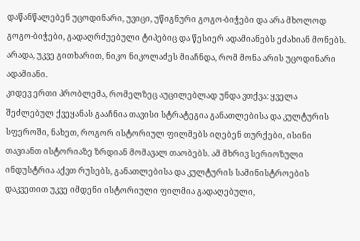დაწანწალებენ უცოდინარი, უვიცი, უწიგნური გოგო-ბიჭები და არა მხოლოდ გოგო-ბიჭები, გადაღრძუებული ტიპებიც და წესიერ ადამიანებს ეძახიან მონებს. არადა, უკვე გითხარით, ნიკო ნიკოლაძეს მიაჩნდა, რომ მონა არის უცოდინარი ადამიანი.
კიდევ ერთი პრობლემა, რომელზეც აუცილებლად უნდა ვთქვა: ყველა შეძლებულ ქვეყანას გააჩნია თავისი სტრატეგია განათლებისა და კულტურის სფეროში, ნახეთ, როგორ ისტორიულ ფილმებს იღებენ თურქები, ისინი თავიანთ ისტორიაზე ზრდიან მომავალ თაობებს. ამ მხრივ სერიოზული ინდუსტრია აქვთ რუსებს, განათლებისა და კულტურის სამინისტროების დაკვეთით უკვე იმდენი ისტორიული ფილმია გადაღებული,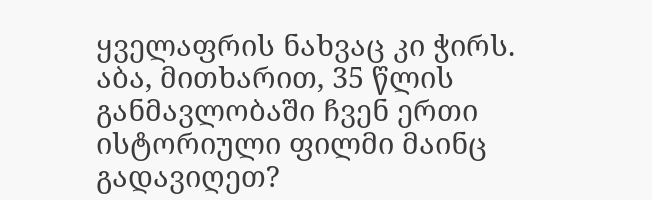ყველაფრის ნახვაც კი ჭირს. აბა, მითხარით, 35 წლის განმავლობაში ჩვენ ერთი ისტორიული ფილმი მაინც გადავიღეთ?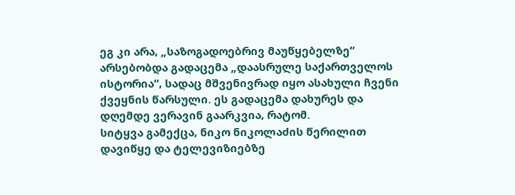ეგ კი არა, „საზოგადოებრივ მაუწყებელზე“ არსებობდა გადაცემა „დაასრულე საქართველოს ისტორია“, სადაც მშვენივრად იყო ასახული ჩვენი ქვეყნის წარსული. ეს გადაცემა დახურეს და დღემდე ვერავინ გაარკვია, რატომ.
სიტყვა გამექცა, ნიკო ნიკოლაძის წერილით დავიწყე და ტელევიზიებზე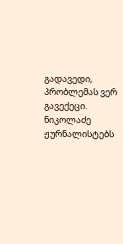გადავედი, პრობლემას ვერ გავექეცი. ნიკოლაძე ჟურნალისტებს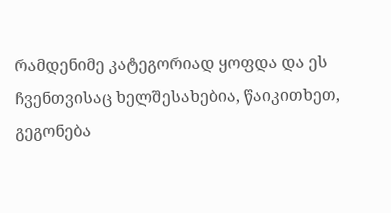რამდენიმე კატეგორიად ყოფდა და ეს ჩვენთვისაც ხელშესახებია, წაიკითხეთ, გეგონება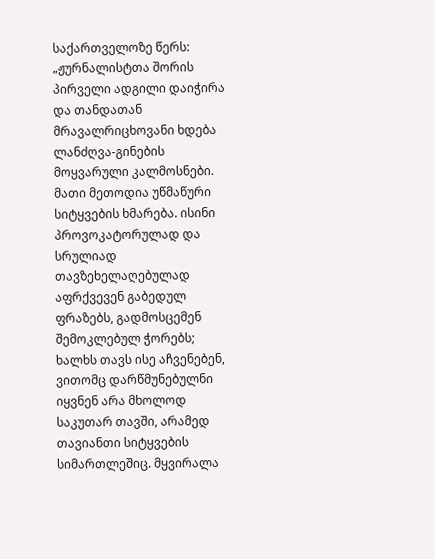საქართველოზე წერს:
„ჟურნალისტთა შორის პირველი ადგილი დაიჭირა და თანდათან მრავალრიცხოვანი ხდება ლანძღვა-გინების მოყვარული კალმოსნები. მათი მეთოდია უწმაწური სიტყვების ხმარება. ისინი პროვოკატორულად და სრულიად თავზეხელაღებულად აფრქვევენ გაბედულ ფრაზებს, გადმოსცემენ შემოკლებულ ჭორებს; ხალხს თავს ისე აჩვენებენ, ვითომც დარწმუნებულნი იყვნენ არა მხოლოდ საკუთარ თავში, არამედ თავიანთი სიტყვების სიმართლეშიც. მყვირალა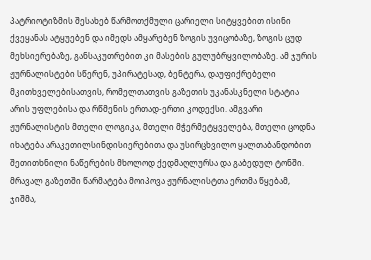პატრიოტიზმის შესახებ წარმოთქმული ცარიელი სიტყვებით ისინი ქვეყანას ატყუებენ და იმედს ამყარებენ ზოგის უვიცობაზე, ზოგის ცუდ მეხსიერებაზე, განსაკუთრებით კი მასების გულუბრყვილობაზე. ამ ჯურის ჟურნალისტები სწერენ, უპირატესად, ბენტერა, დაუფიქრებელი მკითხველებისათვის, რომელთათვის გაზეთის უკანასკნელი სტატია არის უფლებისა და რწმენის ერთად-ერთი კოდექსი. ამგვარი ჟურნალისტის მთელი ლოგიკა, მთელი მჭერმეტყველება, მთელი ცოდნა იხატება არაკეთილსინდისიერებითა და უსირცხვილო ყალთაბანდობით შეთითხნილი ნაწერების მხოლოდ ქედმაღლურსა და გაბედულ ტონში. მრავალ გაზეთში წარმატება მოიპოვა ჟურნალისტთა ერთმა წყებამ, ჯიშმა,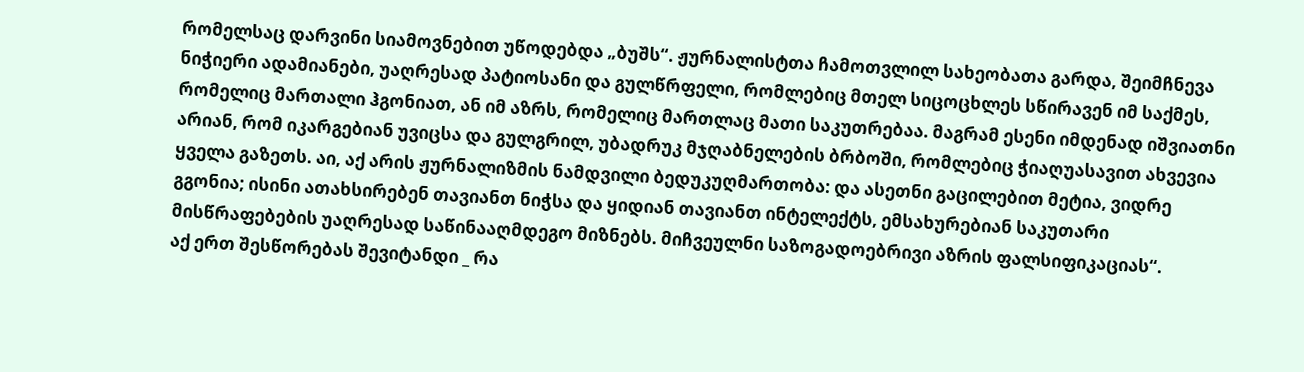რომელსაც დარვინი სიამოვნებით უწოდებდა „ბუშს“. ჟურნალისტთა ჩამოთვლილ სახეობათა გარდა, შეიმჩნევა ნიჭიერი ადამიანები, უაღრესად პატიოსანი და გულწრფელი, რომლებიც მთელ სიცოცხლეს სწირავენ იმ საქმეს, რომელიც მართალი ჰგონიათ, ან იმ აზრს, რომელიც მართლაც მათი საკუთრებაა. მაგრამ ესენი იმდენად იშვიათნი არიან, რომ იკარგებიან უვიცსა და გულგრილ, უბადრუკ მჯღაბნელების ბრბოში, რომლებიც ჭიაღუასავით ახვევია ყველა გაზეთს. აი, აქ არის ჟურნალიზმის ნამდვილი ბედუკუღმართობა: და ასეთნი გაცილებით მეტია, ვიდრე გგონია; ისინი ათახსირებენ თავიანთ ნიჭსა და ყიდიან თავიანთ ინტელექტს, ემსახურებიან საკუთარი მისწრაფებების უაღრესად საწინააღმდეგო მიზნებს. მიჩვეულნი საზოგადოებრივი აზრის ფალსიფიკაციას“.
აქ ერთ შესწორებას შევიტანდი _ რა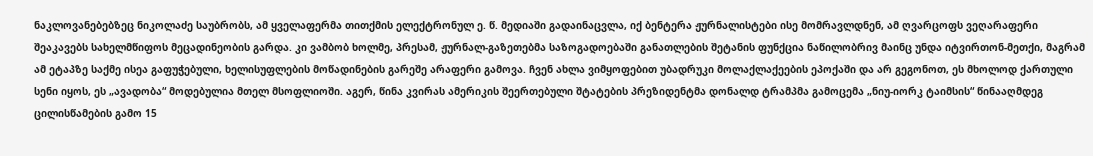ნაკლოვანებებზეც ნიკოლაძე საუბრობს, ამ ყველაფერმა თითქმის ელექტრონულ ე. წ. მედიაში გადაინაცვლა, იქ ბენტერა ჟურნალისტები ისე მომრავლდნენ, ამ ღვარცოფს ვეღარაფერი შეაკავებს სახელმწიფოს მეცადინეობის გარდა. კი ვამბობ ხოლმე, პრესამ, ჟურნალ-გაზეთებმა საზოგადოებაში განათლების შეტანის ფუნქცია ნაწილობრივ მაინც უნდა იტვირთონ-მეთქი, მაგრამ ამ ეტაპზე საქმე ისეა გაფუჭებული, ხელისუფლების მოწადინების გარეშე არაფერი გამოვა. ჩვენ ახლა ვიმყოფებით უბადრუკი მოლაქლაქეების ეპოქაში და არ გეგონოთ, ეს მხოლოდ ქართული სენი იყოს, ეს „ავადობა“ მოდებულია მთელ მსოფლიოში. აგერ, წინა კვირას ამერიკის შეერთებული შტატების პრეზიდენტმა დონალდ ტრამპმა გამოცემა „ნიუ-იორკ ტაიმსის“ წინააღმდეგ ცილისწამების გამო 15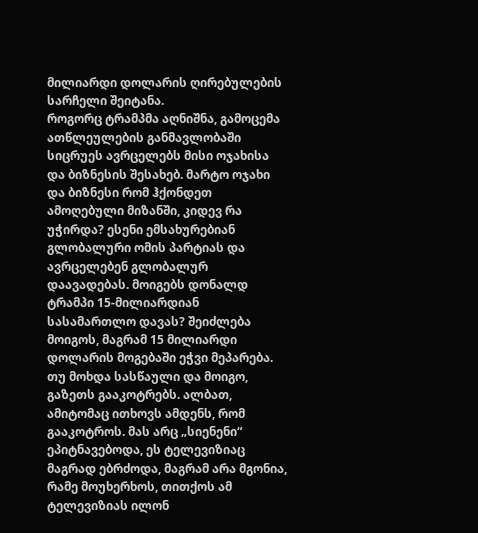მილიარდი დოლარის ღირებულების სარჩელი შეიტანა.
როგორც ტრამპმა აღნიშნა, გამოცემა ათწლეულების განმავლობაში სიცრუეს ავრცელებს მისი ოჯახისა და ბიზნესის შესახებ. მარტო ოჯახი და ბიზნესი რომ ჰქონდეთ ამოღებული მიზანში, კიდევ რა უჭირდა? ესენი ემსახურებიან გლობალური ომის პარტიას და ავრცელებენ გლობალურ დაავადებას. მოიგებს დონალდ ტრამპი 15-მილიარდიან სასამართლო დავას? შეიძლება მოიგოს, მაგრამ 15 მილიარდი დოლარის მოგებაში ეჭვი მეპარება. თუ მოხდა სასწაული და მოიგო, გაზეთს გააკოტრებს. ალბათ, ამიტომაც ითხოვს ამდენს, რომ გააკოტროს. მას არც „სიენენი“ ეპიტნავებოდა, ეს ტელევიზიაც მაგრად ებრძოდა, მაგრამ არა მგონია, რამე მოუხერხოს, თითქოს ამ ტელევიზიას ილონ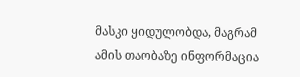მასკი ყიდულობდა, მაგრამ ამის თაობაზე ინფორმაცია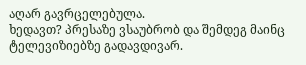აღარ გავრცელებულა.
ხედავთ? პრესაზე ვსაუბრობ და შემდეგ მაინც ტელევიზიებზე გადავდივარ.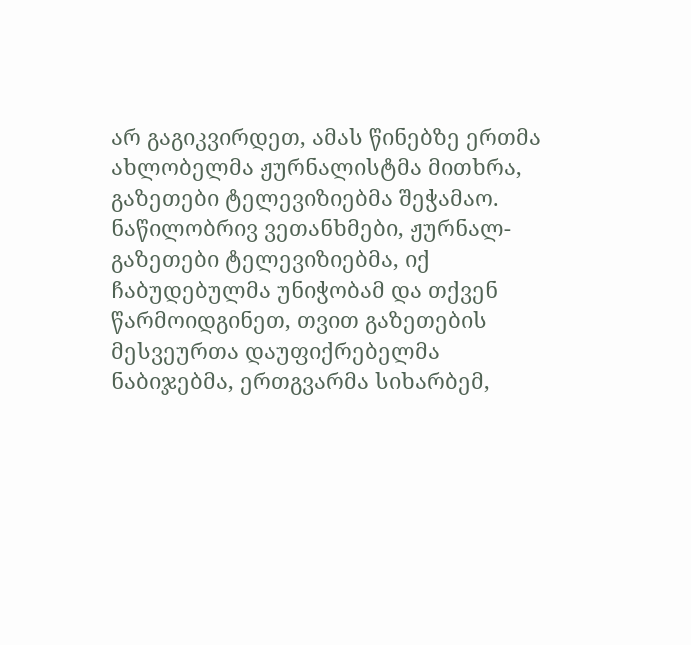არ გაგიკვირდეთ, ამას წინებზე ერთმა ახლობელმა ჟურნალისტმა მითხრა, გაზეთები ტელევიზიებმა შეჭამაო. ნაწილობრივ ვეთანხმები, ჟურნალ-გაზეთები ტელევიზიებმა, იქ ჩაბუდებულმა უნიჭობამ და თქვენ წარმოიდგინეთ, თვით გაზეთების მესვეურთა დაუფიქრებელმა ნაბიჯებმა, ერთგვარმა სიხარბემ,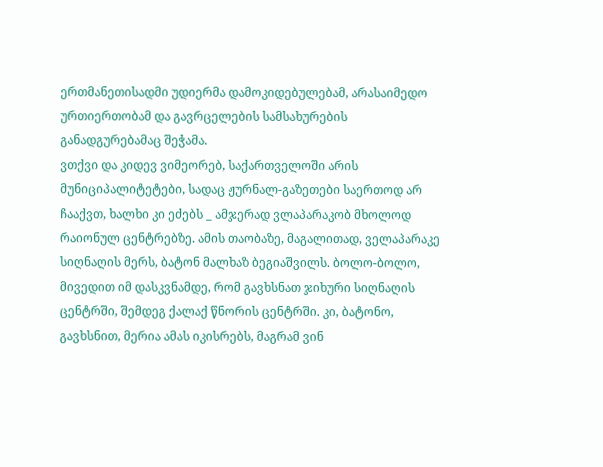ერთმანეთისადმი უდიერმა დამოკიდებულებამ, არასაიმედო ურთიერთობამ და გავრცელების სამსახურების განადგურებამაც შეჭამა.
ვთქვი და კიდევ ვიმეორებ, საქართველოში არის მუნიციპალიტეტები, სადაც ჟურნალ-გაზეთები საერთოდ არ ჩააქვთ, ხალხი კი ეძებს _ ამჯერად ვლაპარაკობ მხოლოდ რაიონულ ცენტრებზე. ამის თაობაზე, მაგალითად, ველაპარაკე სიღნაღის მერს, ბატონ მალხაზ ბეგიაშვილს. ბოლო-ბოლო, მივედით იმ დასკვნამდე, რომ გავხსნათ ჯიხური სიღნაღის ცენტრში, შემდეგ ქალაქ წნორის ცენტრში. კი, ბატონო, გავხსნით, მერია ამას იკისრებს, მაგრამ ვინ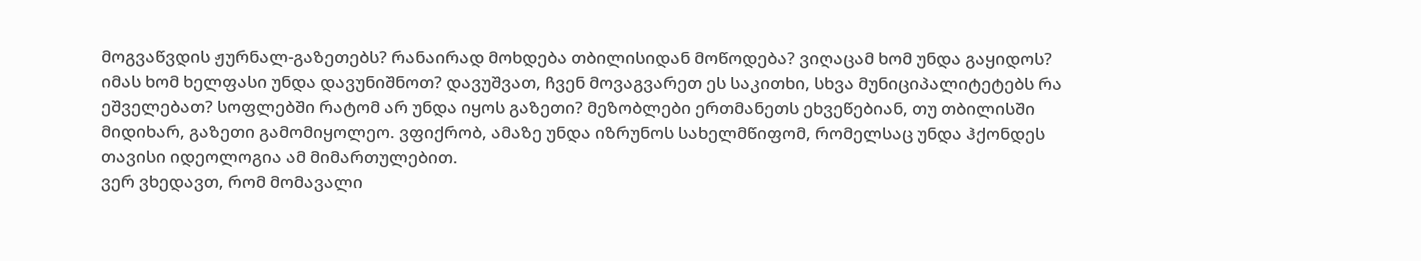მოგვაწვდის ჟურნალ-გაზეთებს? რანაირად მოხდება თბილისიდან მოწოდება? ვიღაცამ ხომ უნდა გაყიდოს? იმას ხომ ხელფასი უნდა დავუნიშნოთ? დავუშვათ, ჩვენ მოვაგვარეთ ეს საკითხი, სხვა მუნიციპალიტეტებს რა ეშველებათ? სოფლებში რატომ არ უნდა იყოს გაზეთი? მეზობლები ერთმანეთს ეხვეწებიან, თუ თბილისში მიდიხარ, გაზეთი გამომიყოლეო. ვფიქრობ, ამაზე უნდა იზრუნოს სახელმწიფომ, რომელსაც უნდა ჰქონდეს თავისი იდეოლოგია ამ მიმართულებით.
ვერ ვხედავთ, რომ მომავალი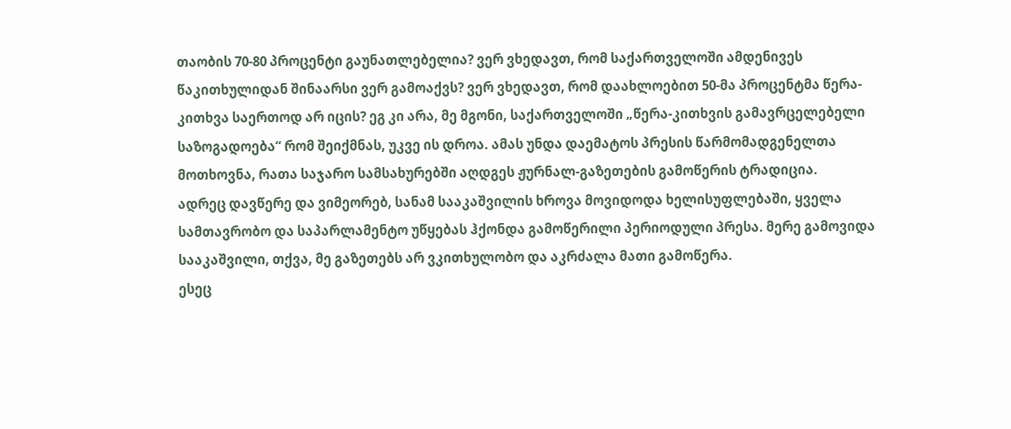თაობის 70-80 პროცენტი გაუნათლებელია? ვერ ვხედავთ, რომ საქართველოში ამდენივეს წაკითხულიდან შინაარსი ვერ გამოაქვს? ვერ ვხედავთ, რომ დაახლოებით 50-მა პროცენტმა წერა-კითხვა საერთოდ არ იცის? ეგ კი არა, მე მგონი, საქართველოში „წერა-კითხვის გამავრცელებელი საზოგადოება“ რომ შეიქმნას, უკვე ის დროა. ამას უნდა დაემატოს პრესის წარმომადგენელთა მოთხოვნა, რათა საჯარო სამსახურებში აღდგეს ჟურნალ-გაზეთების გამოწერის ტრადიცია.
ადრეც დავწერე და ვიმეორებ, სანამ სააკაშვილის ხროვა მოვიდოდა ხელისუფლებაში, ყველა სამთავრობო და საპარლამენტო უწყებას ჰქონდა გამოწერილი პერიოდული პრესა. მერე გამოვიდა სააკაშვილი, თქვა, მე გაზეთებს არ ვკითხულობო და აკრძალა მათი გამოწერა.
ესეც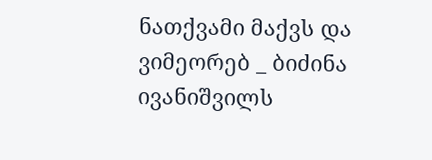ნათქვამი მაქვს და ვიმეორებ _ ბიძინა ივანიშვილს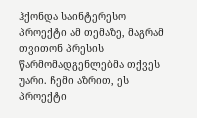ჰქონდა საინტერესო პროექტი ამ თემაზე, მაგრამ თვითონ პრესის წარმომადგენლებმა თქვეს უარი. ჩემი აზრით, ეს პროექტი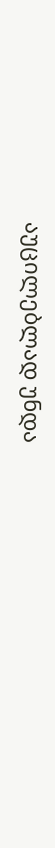აუცილებლად უნდა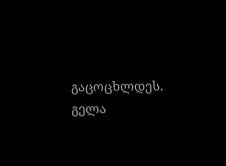გაცოცხლდეს.
გელა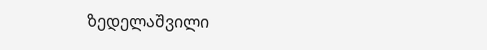ზედელაშვილი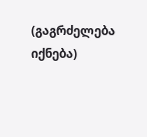(გაგრძელება იქნება)